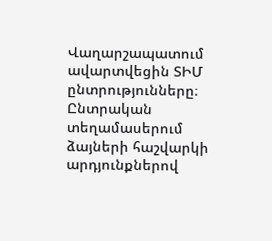Վաղարշապատում ավարտվեցին ՏԻՄ ընտրությունները։ Ընտրական տեղամասերում ձայների հաշվարկի արդյունքներով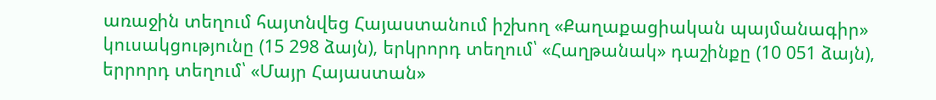առաջին տեղում հայտնվեց Հայաստանում իշխող «Քաղաքացիական պայմանագիր» կուսակցությունը (15 298 ձայն), երկրորդ տեղում՝ «Հաղթանակ» դաշինքը (10 051 ձայն), երրորդ տեղում՝ «Մայր Հայաստան»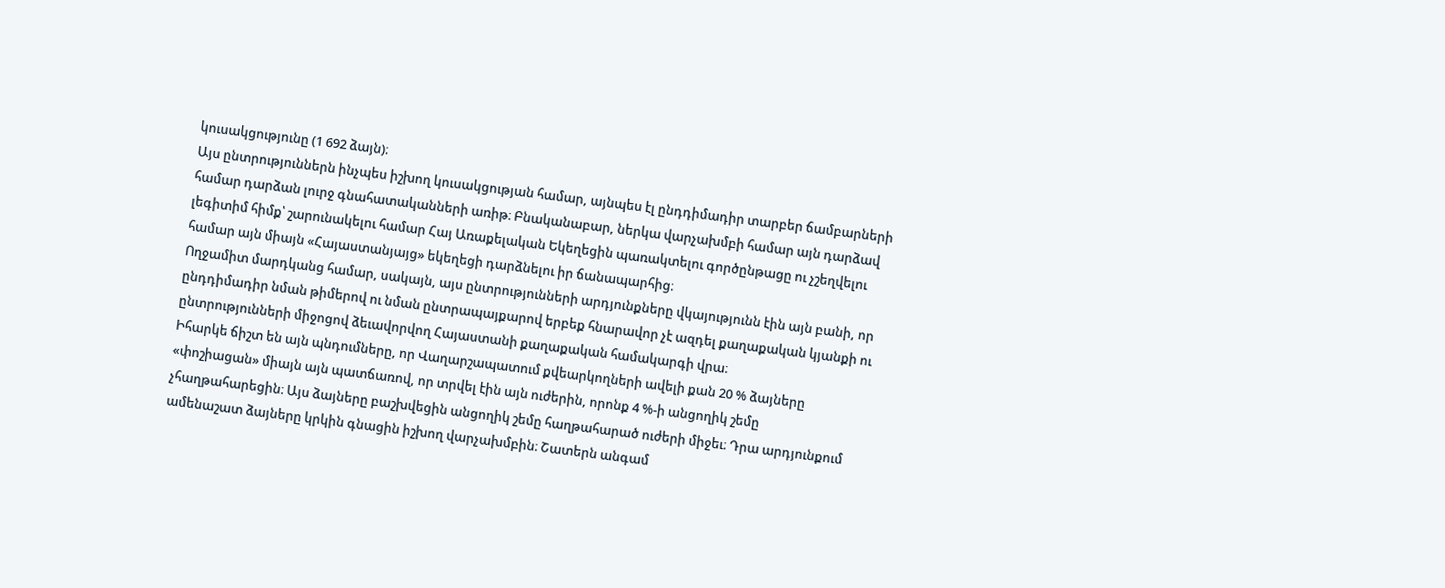կուսակցությունը (1 692 ձայն)։
Այս ընտրություններն ինչպես իշխող կուսակցության համար, այնպես էլ ընդդիմադիր տարբեր ճամբարների համար դարձան լուրջ գնահատականների առիթ։ Բնականաբար, ներկա վարչախմբի համար այն դարձավ լեգիտիմ հիմք՝ շարունակելու համար Հայ Առաքելական Եկեղեցին պառակտելու գործընթացը ու չշեղվելու համար այն միայն «Հայաստանյայց» եկեղեցի դարձնելու իր ճանապարհից։
Ողջամիտ մարդկանց համար, սակայն, այս ընտրությունների արդյունքները վկայությունն էին այն բանի, որ ընդդիմադիր նման թիմերով ու նման ընտրապայքարով երբեք հնարավոր չէ ազդել քաղաքական կյանքի ու ընտրությունների միջոցով ձեւավորվող Հայաստանի քաղաքական համակարգի վրա։
Իհարկե ճիշտ են այն պնդումները, որ Վաղարշապատում քվեարկողների ավելի քան 20 % ձայները «փոշիացան» միայն այն պատճառով, որ տրվել էին այն ուժերին, որոնք 4 %-ի անցողիկ շեմը չհաղթահարեցին։ Այս ձայները բաշխվեցին անցողիկ շեմը հաղթահարած ուժերի միջեւ։ Դրա արդյունքում ամենաշատ ձայները կրկին գնացին իշխող վարչախմբին։ Շատերն անգամ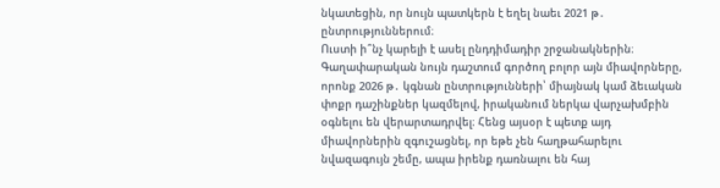նկատեցին, որ նույն պատկերն է եղել նաեւ 2021 թ․ ընտրություններում։
Ուստի ի՞նչ կարելի է ասել ընդդիմադիր շրջանակներին։
Գաղափարական նույն դաշտում գործող բոլոր այն միավորները, որոնք 2026 թ․ կգնան ընտրությունների՝ միայնակ կամ ձեւական փոքր դաշինքներ կազմելով, իրականում ներկա վարչախմբին օգնելու են վերարտադրվել։ Հենց այսօր է պետք այդ միավորներին զգուշացնել, որ եթե չեն հաղթահարելու նվազագույն շեմը, ապա իրենք դառնալու են հայ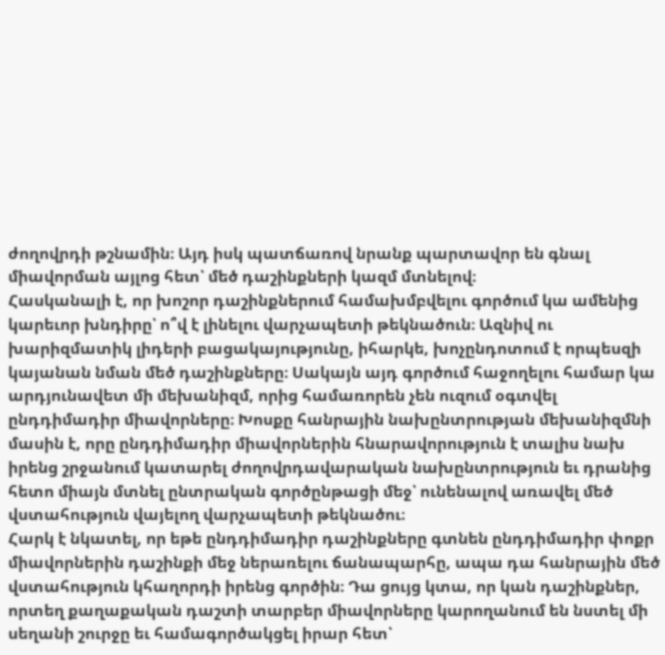ժողովրդի թշնամին։ Այդ իսկ պատճառով նրանք պարտավոր են գնալ միավորման այլոց հետ՝ մեծ դաշինքների կազմ մտնելով։
Հասկանալի է, որ խոշոր դաշինքներում համախմբվելու գործում կա ամենից կարեւոր խնդիրը՝ ո՞վ է լինելու վարչապետի թեկնածուն։ Ազնիվ ու խարիզմատիկ լիդերի բացակայությունը, իհարկե, խոչընդոտում է որպեսզի կայանան նման մեծ դաշինքները։ Սակայն այդ գործում հաջողելու համար կա արդյունավետ մի մեխանիզմ, որից համառորեն չեն ուզում օգտվել ընդդիմադիր միավորները։ Խոսքը հանրային նախընտրության մեխանիզմնի մասին է, որը ընդդիմադիր միավորներին հնարավորություն է տալիս նախ իրենց շրջանում կատարել ժողովրդավարական նախընտրություն եւ դրանից հետո միայն մտնել ընտրական գործընթացի մեջ՝ ունենալով առավել մեծ վստահություն վայելող վարչապետի թեկնածու։
Հարկ է նկատել, որ եթե ընդդիմադիր դաշինքները գտնեն ընդդիմադիր փոքր միավորներին դաշինքի մեջ ներառելու ճանապարհը, ապա դա հանրային մեծ վստահություն կհաղորդի իրենց գործին։ Դա ցույց կտա, որ կան դաշինքներ, որտեղ քաղաքական դաշտի տարբեր միավորները կարողանում են նստել մի սեղանի շուրջը եւ համագործակցել իրար հետ՝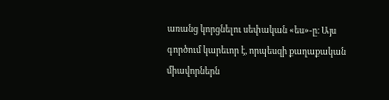առանց կորցնելու սեփական «ես»-ը։ Այս գործում կարեւոր է, որպեսզի քաղաքական միավորներն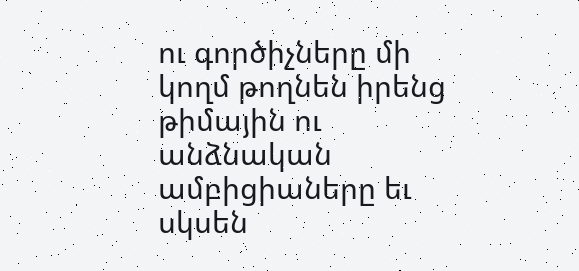ու գործիչները մի կողմ թողնեն իրենց թիմային ու անձնական ամբիցիաները եւ սկսեն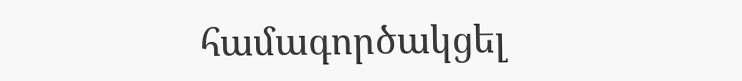համագործակցել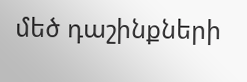մեծ դաշինքների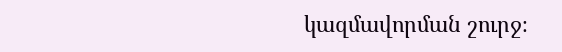կազմավորման շուրջ։